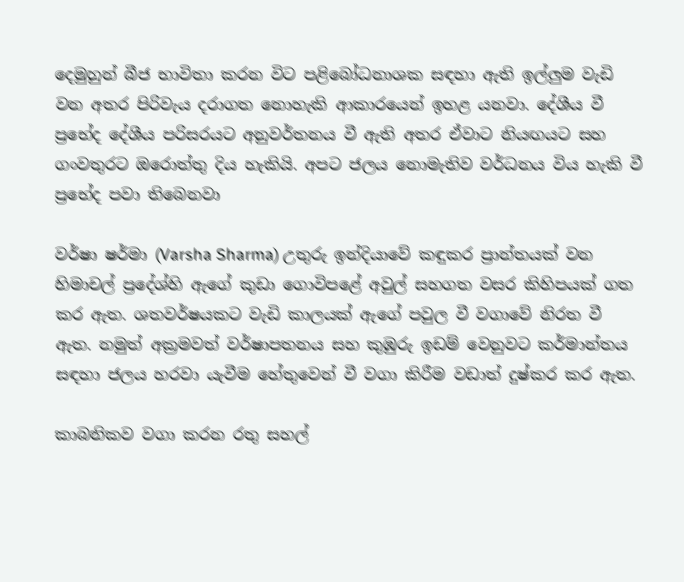දෙමුහුන් බීජ භාවිතා කරන විට පළිබෝධනාශක සඳහා ඇති ඉල්ලුම වැඩි වන අතර පිරිවැය දරාගත නොහැකි ආකාරයෙන් ඉහළ යනවා. දේශීය වී ප්‍රභේද දේශීය පරිසරයට අනුවර්තනය වී ඇති අතර ඒවාට නියඟයට සහ ගංවතුරට ඔරොත්තු දිය හැකියි. අපට ජලය නොමැතිව වර්ධනය විය හැකි වී ප්‍රභේද පවා තිබෙනවා

වර්ෂා ෂර්මා (Varsha Sharma) උතුරු ඉන්දියාවේ කඳුකර ප්‍රාන්තයක් වන හිමාචල් ප්‍රදේශ්හි ඇගේ කුඩා ගොවිපළේ අවුල් සහගත වසර කිහිපයක් ගත කර ඇත. ශතවර්ෂයකට වැඩි කාලයක් ඇගේ පවුල වී වගාවේ නිරත වී ඇත. නමුත් අක්‍රමවත් වර්ෂාපතනය සහ කුඹුරු ඉඩම් වෙනුවට කර්මාන්තය සඳහා ජලය හරවා යැවීම හේතුවෙන් වී වගා කිරීම වඩාත් දුෂ්කර කර ඇත.

කාබනිකව වගා කරන රතු සහල්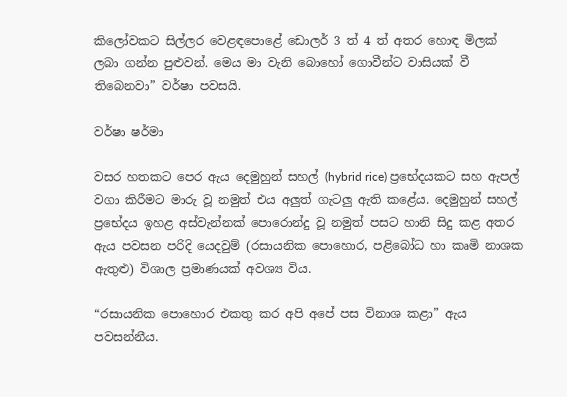කිලෝවකට සිල්ලර වෙළඳපොළේ ඩොලර් 3 ත් 4 ත් අතර හොඳ මිලක් ලබා ගන්න පුළුවන්. මෙය මා වැනි බොහෝ ගොවීන්ට වාසියක් වී තිබෙනවා” වර්ෂා පවසයි.

වර්ෂා ෂර්මා

වසර හතකට පෙර ඇය දෙමුහුන් සහල් (hybrid rice) ප්‍රභේදයකට සහ ඇපල් වගා කිරීමට මාරු වූ නමුත් එය අලුත් ගැටලු ඇති කළේය. දෙමුහුන් සහල් ප්‍රභේදය ඉහළ අස්වැන්නක් පොරොන්දු වූ නමුත් පසට හානි සිදු කළ අතර ඇය පවසන පරිදි යෙදවුම් (රසායනික පොහොර, පළිබෝධ හා කෘමි නාශක ඇතුළු) විශාල ප්‍රමාණයක් අවශ්‍ය විය.

“රසායනික පොහොර එකතු කර අපි අපේ පස විනාශ කළා” ඇය පවසන්නීය.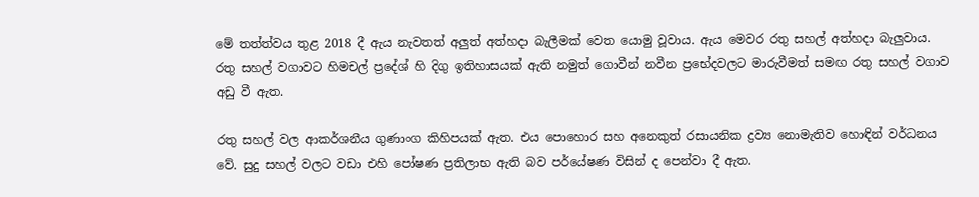මේ තත්ත්වය තුළ 2018 දී ඇය නැවතත් අලුත් අත්හදා බැලීමක් වෙත යොමු වූවාය. ඇය මෙවර රතු සහල් අත්හදා බැලුවාය. රතු සහල් වගාවට හිමචල් ප්‍රදේශ් හි දිගු ඉතිහාසයක් ඇති නමුත් ගොවීන් නවීන ප්‍රභේදවලට මාරුවීමත් සමඟ රතු සහල් වගාව අඩු වී ඇත.

රතු සහල් වල ආකර්ශනීය ගුණාංග කිහිපයක් ඇත. එය පොහොර සහ අනෙකුත් රසායනික ද්‍රව්‍ය නොමැතිව හොඳින් වර්ධනය වේ. සුදු සහල් වලට වඩා එහි පෝෂණ ප්‍රතිලාභ ඇති බව පර්යේෂණ විසින් ද පෙන්වා දී ඇත.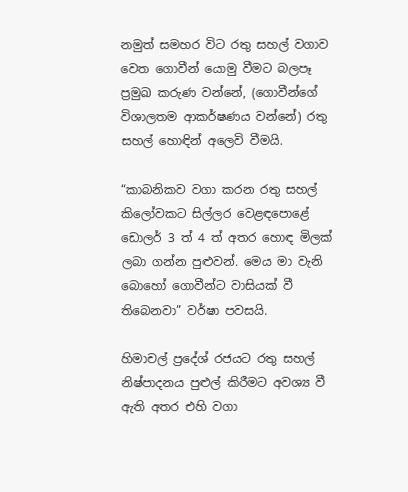නමුත් සමහර විට රතු සහල් වගාව වෙත ගොවීන් යොමු වීමට බලපෑ ප්‍රමුඛ කරුණ වන්නේ, (ගොවීන්ගේ විශාලතම ආකර්ෂණය වන්නේ) රතු සහල් හොඳින් අලෙවි වීමයි.

“කාබනිකව වගා කරන රතු සහල් කිලෝවකට සිල්ලර වෙළඳපොළේ ඩොලර් 3 ත් 4 ත් අතර හොඳ මිලක් ලබා ගන්න පුළුවන්. මෙය මා වැනි බොහෝ ගොවීන්ට වාසියක් වී තිබෙනවා” වර්ෂා පවසයි.

හිමාචල් ප්‍රදේශ් රජයට රතු සහල් නිෂ්පාදනය පුළුල් කිරීමට අවශ්‍ය වී ඇති අතර එහි වගා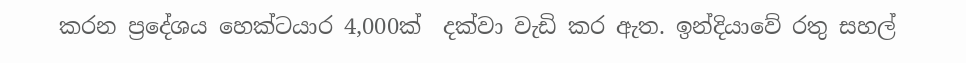කරන ප්‍රදේශය හෙක්ටයාර 4,000ක්  දක්වා වැඩි කර ඇත. ඉන්දියාවේ රතු සහල්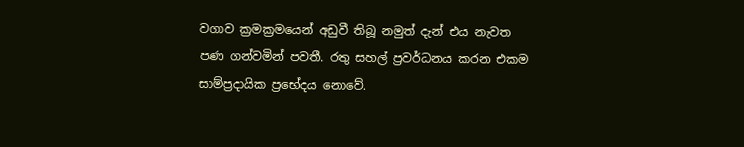වගාව ක්‍රමක්‍රමයෙන් අඩුවී තිබූ නමුත් දැන් එය නැවත පණ ගන්වමින් පවතී. රතු සහල් ප්‍රවර්ධනය කරන එකම සාම්ප්‍රදායික ප්‍රභේදය නොවේ.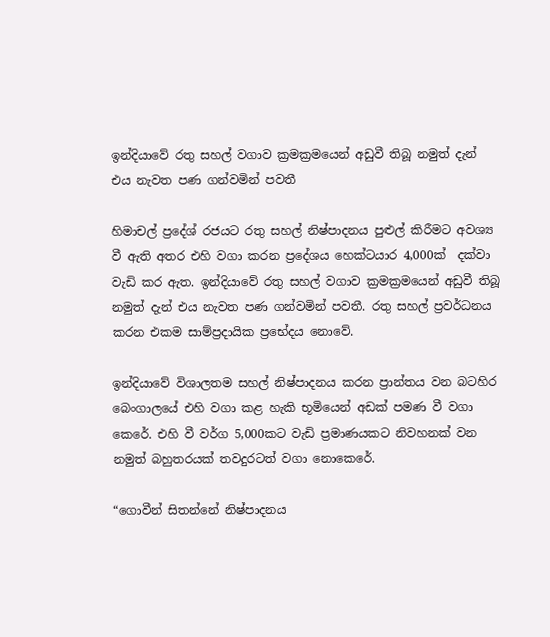ඉන්දියාවේ රතු සහල් වගාව ක්‍රමක්‍රමයෙන් අඩුවී තිබූ නමුත් දැන් එය නැවත පණ ගන්වමින් පවතී

හිමාචල් ප්‍රදේශ් රජයට රතු සහල් නිෂ්පාදනය පුළුල් කිරීමට අවශ්‍ය වී ඇති අතර එහි වගා කරන ප්‍රදේශය හෙක්ටයාර 4,000ක්  දක්වා වැඩි කර ඇත. ඉන්දියාවේ රතු සහල් වගාව ක්‍රමක්‍රමයෙන් අඩුවී තිබූ නමුත් දැන් එය නැවත පණ ගන්වමින් පවතී. රතු සහල් ප්‍රවර්ධනය කරන එකම සාම්ප්‍රදායික ප්‍රභේදය නොවේ.

ඉන්දියාවේ විශාලතම සහල් නිෂ්පාදනය කරන ප්‍රාන්තය වන බටහිර බෙංගාලයේ එහි වගා කළ හැකි භූමියෙන් අඩක් පමණ වී වගා කෙරේ. එහි වී වර්ග 5,000කට වැඩි ප්‍රමාණයකට නිවහනක් වන නමුත් බහුතරයක් තවදුරටත් වගා නොකෙරේ.

“ගොවීන් සිතන්නේ නිෂ්පාදනය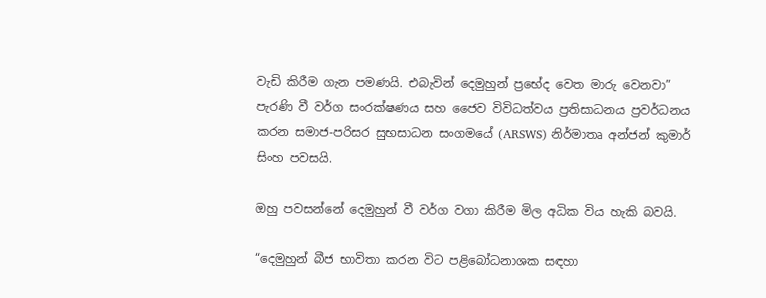වැඩි කිරීම ගැන පමණයි. එබැවින් දෙමුහුන් ප්‍රභේද වෙත මාරු වෙනවා” පැරණි වී වර්ග සංරක්ෂණය සහ ජෛව විවිධත්වය ප්‍රතිසාධනය ප්‍රවර්ධනය කරන සමාජ-පරිසර සුභසාධන සංගමයේ (ARSWS) නිර්මාතෘ අන්ජන් කුමාර් සිංහ පවසයි.

ඔහු පවසන්නේ දෙමුහුන් වී වර්ග වගා කිරීම මිල අධික විය හැකි බවයි.

“දෙමුහුන් බීජ භාවිතා කරන විට පළිබෝධනාශක සඳහා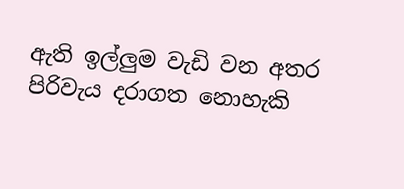ඇති ඉල්ලුම වැඩි වන අතර පිරිවැය දරාගත නොහැකි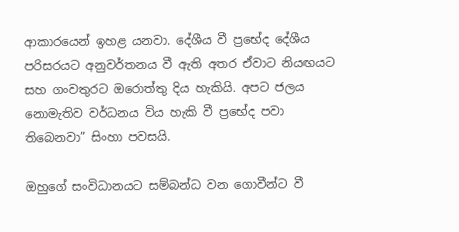ආකාරයෙන් ඉහළ යනවා. දේශීය වී ප්‍රභේද දේශීය පරිසරයට අනුවර්තනය වී ඇති අතර ඒවාට නියඟයට සහ ගංවතුරට ඔරොත්තු දිය හැකියි. අපට ජලය නොමැතිව වර්ධනය විය හැකි වී ප්‍රභේද පවා තිබෙනවා” සිංහා පවසයි.

ඔහුගේ සංවිධානයට සම්බන්ධ වන ගොවීන්ට වී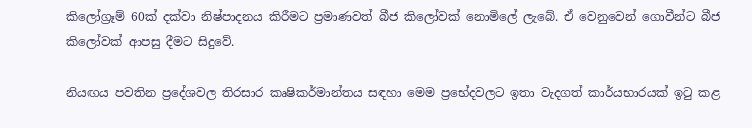කිලෝග්‍රෑම් 60ක් දක්වා නිෂ්පාදනය කිරීමට ප්‍රමාණවත් බීජ කිලෝවක් නොමිලේ ලැබේ. ඒ වෙනුවෙන් ගොවීන්ට බීජ කිලෝවක් ආපසු දීමට සිදුවේ.

නියඟය පවතින ප්‍රදේශවල තිරසාර කෘෂිකර්මාන්තය සඳහා මෙම ප්‍රභේදවලට ඉතා වැදගත් කාර්යභාරයක් ඉටු කළ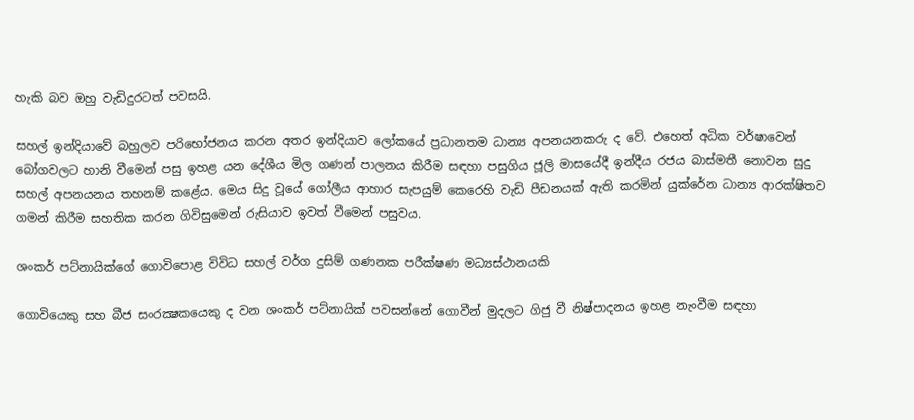හැකි බව ඔහු වැඩිදුරටත් පවසයි.

සහල් ඉන්දියාවේ බහුලව පරිභෝජනය කරන අතර ඉන්දියාව ලෝකයේ ප්‍රධානතම ධාන්‍ය අපනයනකරු ද වේ. එහෙත් අධික වර්ෂාවෙන් බෝගවලට හානි වීමෙන් පසු ඉහළ යන දේශීය මිල ගණන් පාලනය කිරීම සඳහා පසුගිය ජූලි මාසයේදී ඉන්දීය රජය බාස්මතී නොවන සුදු සහල් අපනයනය තහනම් කළේය. මෙය සිදු වූයේ ගෝලීය ආහාර සැපයුම් කෙරෙහි වැඩි පීඩනයක් ඇති කරමින් යුක්රේන ධාන්‍ය ආරක්ෂිතව ගමන් කිරීම සහතික කරන ගිවිසුමෙන් රුසියාව ඉවත් වීමෙන් පසුවය.

ශංකර් පට්නායික්ගේ ගොවිපොළ විවිධ සහල් වර්ග දුසිම් ගණනක පරීක්ෂණ මධ්‍යස්ථානයකි

ගොවියෙකු සහ බීජ සංරක්‍ෂකයෙකු ද වන ශංකර් පට්නායික් පවසන්නේ ගොවීන් මුදලට ගිජු වී නිෂ්පාදනය ඉහළ නැංවීම සඳහා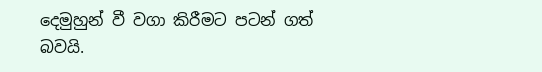දෙමුහුන් වී වගා කිරීමට පටන් ගත් බවයි.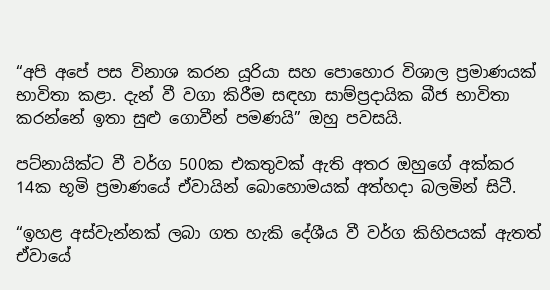“අපි අපේ පස විනාශ කරන යූරියා සහ පොහොර විශාල ප්‍රමාණයක් භාවිතා කළා. දැන් වී වගා කිරීම සඳහා සාම්ප්‍රදායික බීජ භාවිතා කරන්නේ ඉතා සුළු ගොවීන් පමණයි” ඔහු පවසයි.

පට්නායික්ට වී වර්ග 500ක එකතුවක් ඇති අතර ඔහුගේ අක්කර 14ක භූමි ප්‍රමාණයේ ඒවායින් බොහොමයක් අත්හදා බලමින් සිටී.

“ඉහළ අස්වැන්නක් ලබා ගත හැකි දේශීය වී වර්ග කිහිපයක් ඇතත් ඒවායේ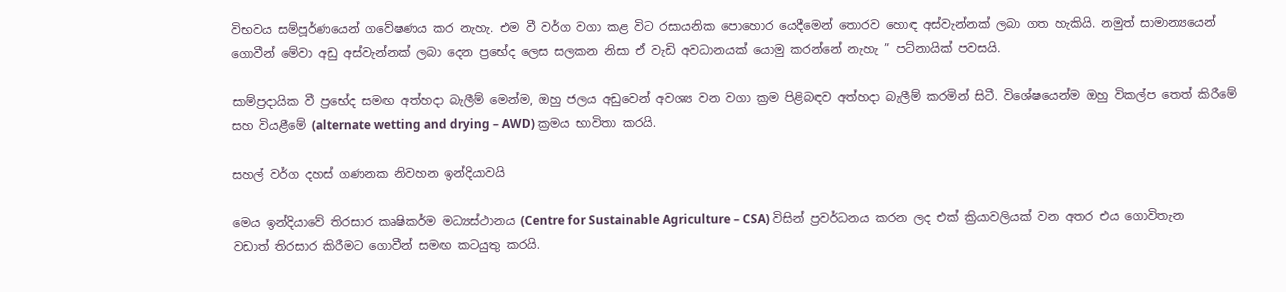විභවය සම්පූර්ණයෙන් ගවේෂණය කර නැහැ. එම වී වර්ග වගා කළ විට රසායනික පොහොර යෙදීමෙන් තොරව හොඳ අස්වැන්නක් ලබා ගත හැකියි. නමුත් සාමාන්‍යයෙන් ගොවීන් මේවා අඩු අස්වැන්නක් ලබා දෙන ප්‍රභේද ලෙස සලකන නිසා ඒ වැඩි අවධානයක් යොමු කරන්නේ නැහැ ” පට්නායික් පවසයි.

සාම්ප්‍රදායික වී ප්‍රභේද සමඟ අත්හදා බැලීම් මෙන්ම, ඔහු ජලය අඩුවෙන් අවශ්‍ය වන වගා ක්‍රම පිළිබඳව අත්හදා බැලීම් කරමින් සිටී. විශේෂයෙන්ම ඔහු විකල්ප තෙත් කිරීමේ සහ වියළීමේ (alternate wetting and drying – AWD) ක්‍රමය භාවිතා කරයි.

සහල් වර්ග දහස් ගණනක නිවහන ඉන්දියාවයි

මෙය ඉන්දියාවේ තිරසාර කෘෂිකර්ම මධ්‍යස්ථානය (Centre for Sustainable Agriculture – CSA) විසින් ප්‍රවර්ධනය කරන ලද එක් ක්‍රියාවලියක් වන අතර එය ගොවිතැන වඩාත් තිරසාර කිරීමට ගොවීන් සමඟ කටයුතු කරයි.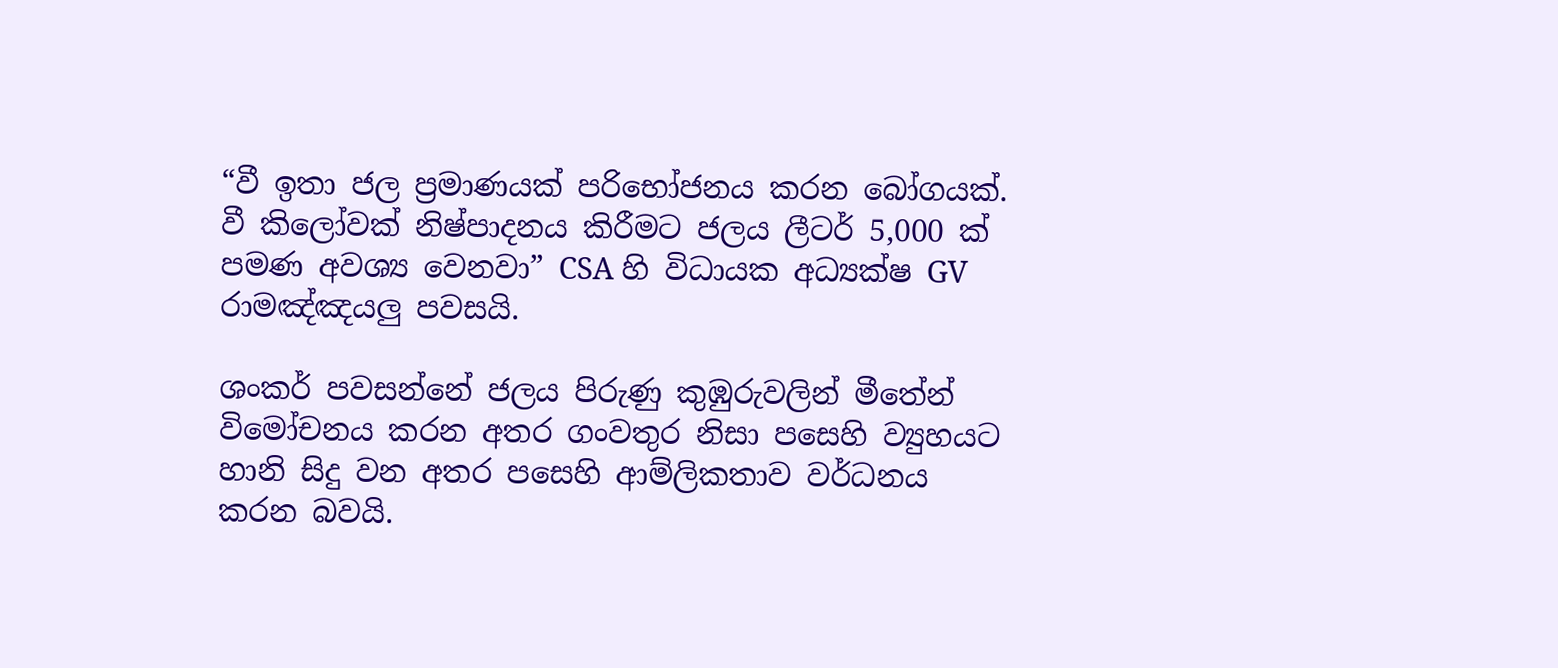“වී ඉතා ජල ප්‍රමාණයක් පරිභෝජනය කරන බෝගයක්. වී කිලෝවක් නිෂ්පාදනය කිරීමට ජලය ලීටර් 5,000 ක් පමණ අවශ්‍ය වෙනවා” CSA හි විධායක අධ්‍යක්ෂ GV රාමඤ්ඤයලු පවසයි.

ශංකර් පවසන්නේ ජලය පිරුණු කුඹුරුවලින් මීතේන් විමෝචනය කරන අතර ගංවතුර නිසා පසෙහි ව්‍යුහයට හානි සිදු වන අතර පසෙහි ආම්ලිකතාව වර්ධනය කරන බවයි.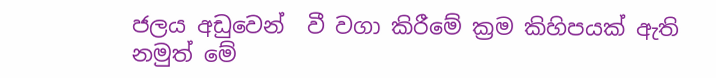ජලය අඩුවෙන්  වී වගා කිරීමේ ක්‍රම කිහිපයක් ඇති නමුත් මේ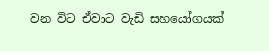වන විට ඒවාට වැඩි සහයෝගයක්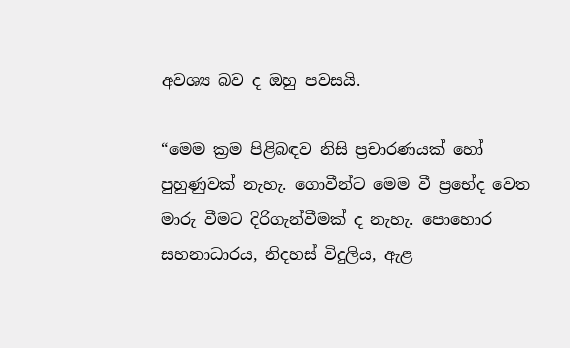අවශ්‍ය බව ද ඔහු පවසයි.

“මෙම ක්‍රම පිළිබඳව නිසි ප්‍රචාරණයක් හෝ පුහුණුවක් නැහැ. ගොවීන්ට මෙම වී ප්‍රභේද වෙත මාරු වීමට දිරිගැන්වීමක් ද නැහැ. පොහොර සහනාධාරය, නිදහස් විදුලිය, ඇළ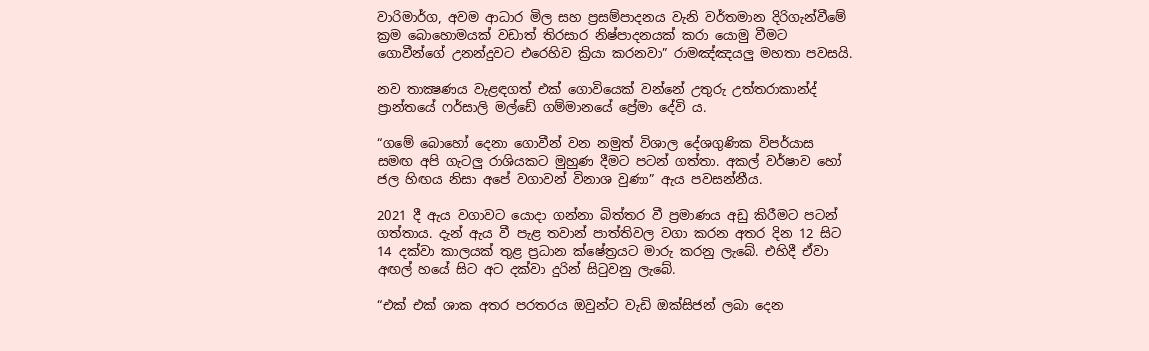වාරිමාර්ග, අවම ආධාර මිල සහ ප්‍රසම්පාදනය වැනි වර්තමාන දිරිගැන්වීමේ ක්‍රම බොහොමයක් වඩාත් තිරසාර නිෂ්පාදනයක් කරා යොමු වීමට ගොවීන්ගේ උනන්දුවට එරෙහිව ක්‍රියා කරනවා” රාමඤ්ඤයලු මහතා පවසයි.

නව තාක්‍ෂණය වැළඳගත් එක් ගොවියෙක් වන්නේ උතුරු උත්තරාකාන්ද් ප්‍රාන්තයේ ෆර්සාලි මල්ඩේ ගම්මානයේ ප්‍රේමා දේවි ය.

“ගමේ බොහෝ දෙනා ගොවීන් වන නමුත් විශාල දේශගුණික විපර්යාස සමඟ අපි ගැටලු රාශියකට මුහුණ දීමට පටන් ගත්තා. අකල් වර්ෂාව හෝ ජල හිඟය නිසා අපේ වගාවන් විනාශ වුණා” ඇය පවසන්නීය.

2021 දී ඇය වගාවට යොදා ගන්නා බිත්තර වී ප්‍රමාණය අඩු කිරීමට පටන් ගත්තාය. දැන් ඇය වී පැළ තවාන් පාත්තිවල වගා කරන අතර දින 12 සිට 14 දක්වා කාලයක් තුළ ප්‍රධාන ක්ෂේත්‍රයට මාරු කරනු ලැබේ. එහිදී ඒවා අඟල් හයේ සිට අට දක්වා දුරින් සිටුවනු ලැබේ.

“එක් එක් ශාක අතර පරතරය ඔවුන්ට වැඩි ඔක්සිජන් ලබා දෙන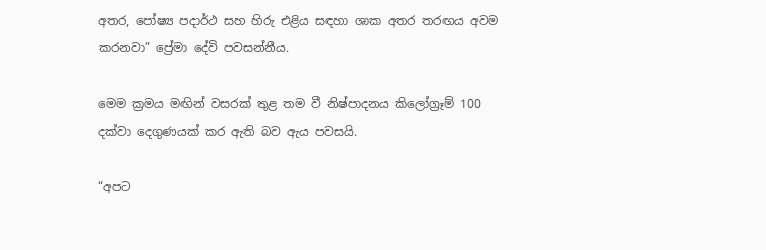අතර, පෝෂ්‍ය පදාර්ථ සහ හිරු එළිය සඳහා ශාක අතර තරඟය අවම කරනවා” ප්‍රේමා දේවි පවසන්නීය.

මෙම ක්‍රමය මඟින් වසරක් තුළ තම වී නිෂ්පාදනය කිලෝග්‍රෑම් 100 දක්වා දෙගුණයක් කර ඇති බව ඇය පවසයි.

“අපට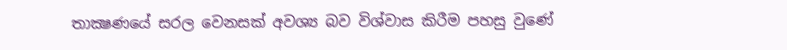තාක්‍ෂණයේ සරල වෙනසක් අවශ්‍ය බව විශ්වාස කිරීම පහසු වුණේ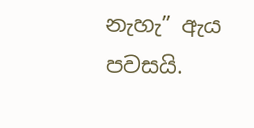නැහැ” ඇය පවසයි.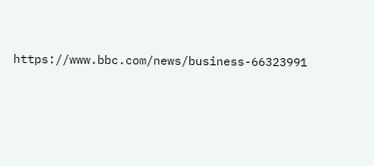https://www.bbc.com/news/business-66323991